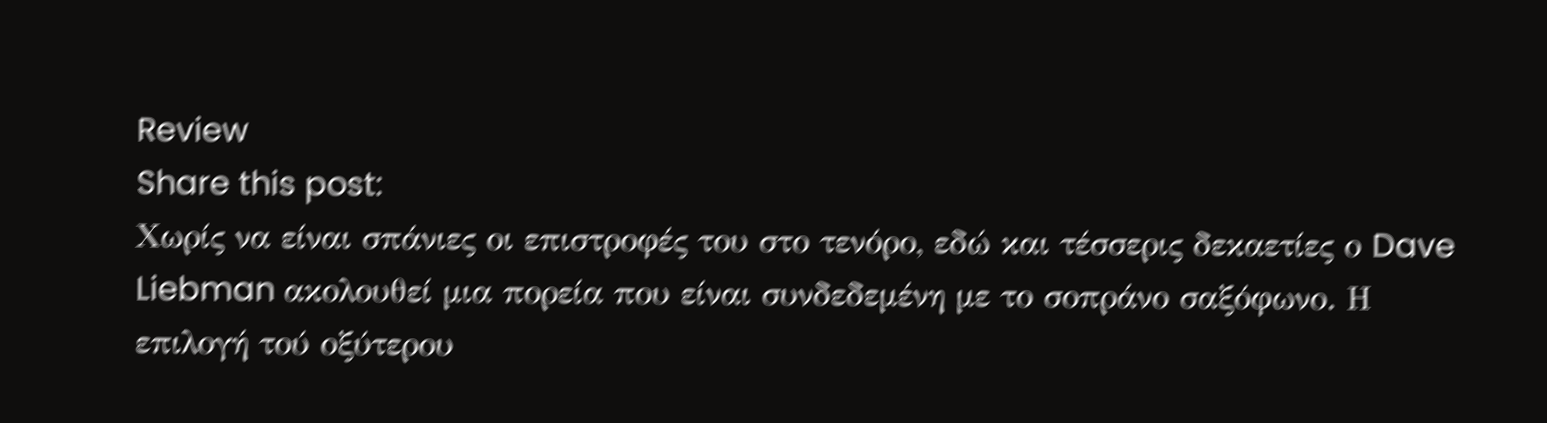Review
Share this post:
Χωρίς να είναι σπάνιες οι επιστροφές του στο τενόρο, εδώ και τέσσερις δεκαετίες ο Dave Liebman ακολουθεί μια πορεία που είναι συνδεδεμένη με το σοπράνο σαξόφωνο. Η επιλογή τού οξύτερου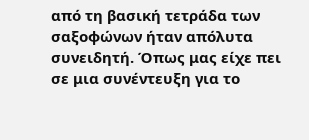από τη βασική τετράδα των σαξοφώνων ήταν απόλυτα συνειδητή. Όπως μας είχε πει σε μια συνέντευξη για το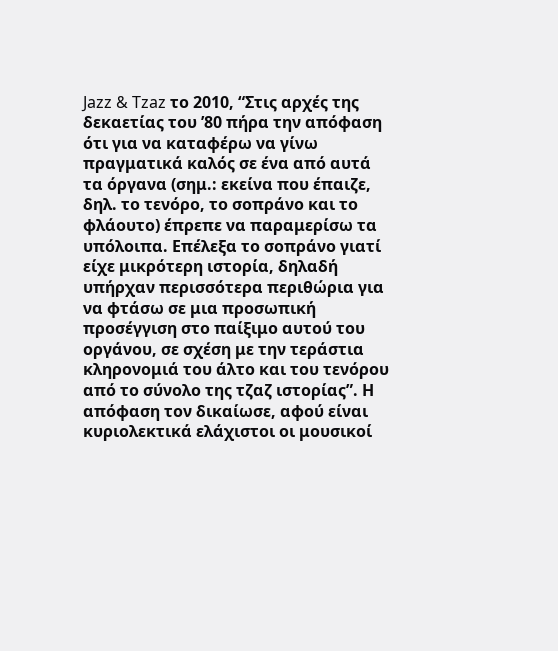Jazz & Tzaz το 2010, “Στις αρχές της δεκαετίας του ’80 πήρα την απόφαση ότι για να καταφέρω να γίνω πραγματικά καλός σε ένα από αυτά τα όργανα (σημ.: εκείνα που έπαιζε, δηλ. το τενόρο, το σοπράνο και το φλάουτο) έπρεπε να παραμερίσω τα υπόλοιπα. Επέλεξα το σοπράνο γιατί είχε μικρότερη ιστορία, δηλαδή υπήρχαν περισσότερα περιθώρια για να φτάσω σε μια προσωπική προσέγγιση στο παίξιμο αυτού του οργάνου, σε σχέση με την τεράστια κληρονομιά του άλτο και του τενόρου από το σύνολο της τζαζ ιστορίας”. Η απόφαση τον δικαίωσε, αφού είναι κυριολεκτικά ελάχιστοι οι μουσικοί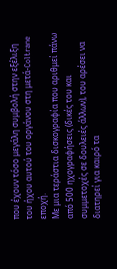που έχουν τόσο μεγάλη συμβολή στην εξέλιξη του ήχου αυτού του οργάνου στη μετά-Coltrane εποχή.
Με μια τεράστια δισκογραφία που αριθμεί πάνω από 500 ηχογραφήσεις (δικές του και συμμετοχές σε δουλειές άλλων), του αρέσει να διατηρεί για καιρό τα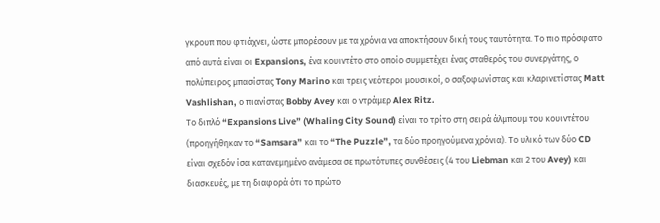γκρουπ που φτιάχνει, ώστε μπορέσουν με τα χρόνια να αποκτήσουν δική τους ταυτότητα. Το πιο πρόσφατο από αυτά είναι οι Expansions, ένα κουιντέτο στο οποίο συμμετέχει ένας σταθερός του συνεργάτης, ο πολύπειρος μπασίστας Tony Marino και τρεις νεότεροι μουσικοί, ο σαξοφωνίστας και κλαρινετίστας Matt Vashlishan, ο πιανίστας Bobby Avey και ο ντράμερ Alex Ritz.
Το διπλό “Expansions Live” (Whaling City Sound) είναι το τρίτο στη σειρά άλμπουμ του κουιντέτου (προηγήθηκαν το “Samsara” και το “The Puzzle”, τα δύο προηγούμενα χρόνια). Το υλικό των δύο CD είναι σχεδόν ίσα κατανεμημένο ανάμεσα σε πρωτότυπες συνθέσεις (4 του Liebman και 2 του Avey) και διασκευές, με τη διαφορά ότι το πρώτο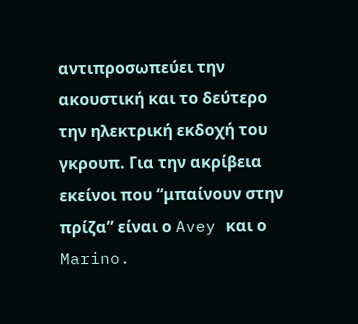αντιπροσωπεύει την ακουστική και το δεύτερο την ηλεκτρική εκδοχή του γκρουπ. Για την ακρίβεια εκείνοι που “μπαίνουν στην πρίζα” είναι ο Avey και ο Marino.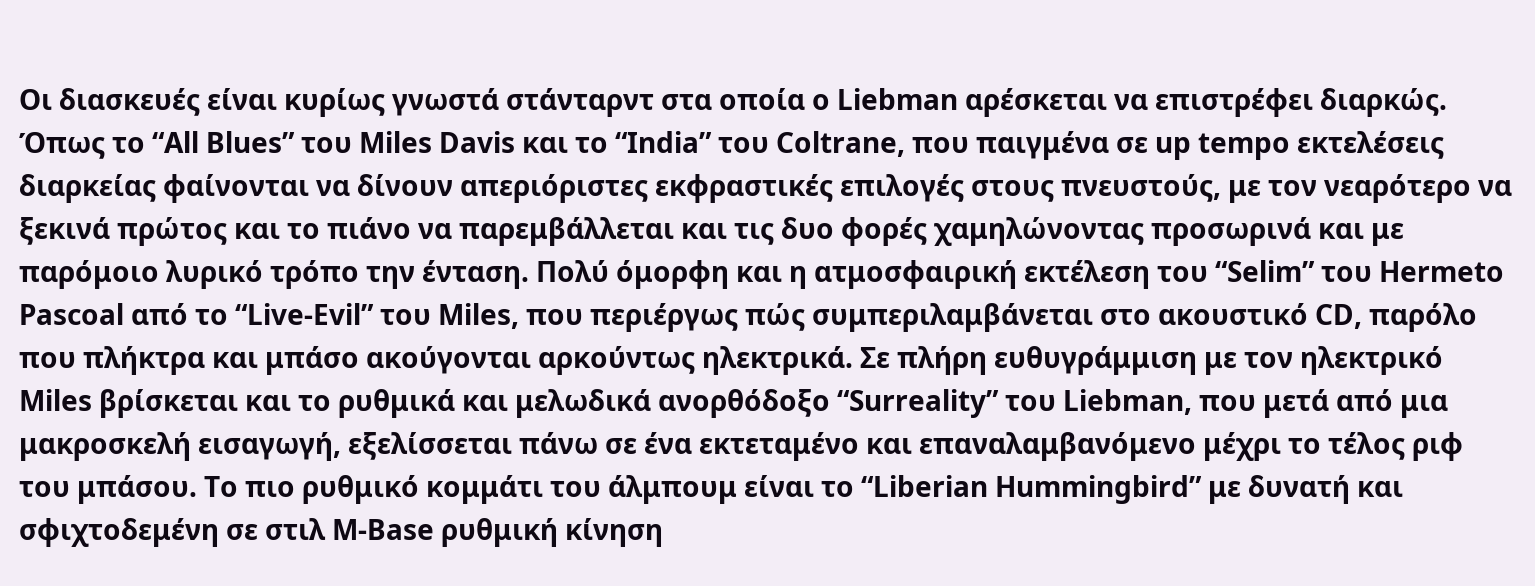Οι διασκευές είναι κυρίως γνωστά στάνταρντ στα οποία ο Liebman αρέσκεται να επιστρέφει διαρκώς. Όπως το “All Blues” του Miles Davis και το “India” του Coltrane, που παιγμένα σε up tempo εκτελέσεις διαρκείας φαίνονται να δίνουν απεριόριστες εκφραστικές επιλογές στους πνευστούς, με τον νεαρότερο να ξεκινά πρώτος και το πιάνο να παρεμβάλλεται και τις δυο φορές χαμηλώνοντας προσωρινά και με παρόμοιο λυρικό τρόπο την ένταση. Πολύ όμορφη και η ατμοσφαιρική εκτέλεση του “Selim” του Hermeto Pascoal από το “Live-Evil” του Miles, που περιέργως πώς συμπεριλαμβάνεται στο ακουστικό CD, παρόλο που πλήκτρα και μπάσο ακούγονται αρκούντως ηλεκτρικά. Σε πλήρη ευθυγράμμιση με τον ηλεκτρικό Miles βρίσκεται και το ρυθμικά και μελωδικά ανορθόδοξο “Surreality” του Liebman, που μετά από μια μακροσκελή εισαγωγή, εξελίσσεται πάνω σε ένα εκτεταμένο και επαναλαμβανόμενο μέχρι το τέλος ριφ του μπάσου. Το πιο ρυθμικό κομμάτι του άλμπουμ είναι το “Liberian Hummingbird” με δυνατή και σφιχτοδεμένη σε στιλ M-Base ρυθμική κίνηση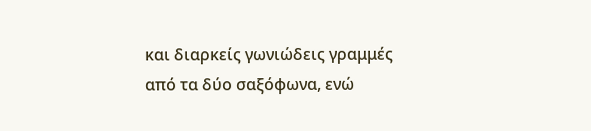και διαρκείς γωνιώδεις γραμμές από τα δύο σαξόφωνα, ενώ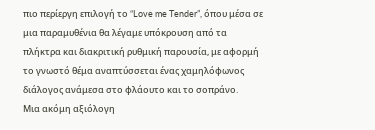πιο περίεργη επιλογή το “Love me Tender”, όπου μέσα σε μια παραμυθένια θα λέγαμε υπόκρουση από τα πλήκτρα και διακριτική ρυθμική παρουσία, με αφορμή το γνωστό θέμα αναπτύσσεται ένας χαμηλόφωνος διάλογος ανάμεσα στο φλάουτο και το σοπράνο.
Μια ακόμη αξιόλογη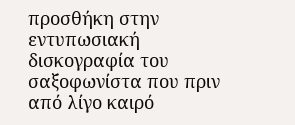προσθήκη στην εντυπωσιακή δισκογραφία του σαξοφωνίστα που πριν από λίγο καιρό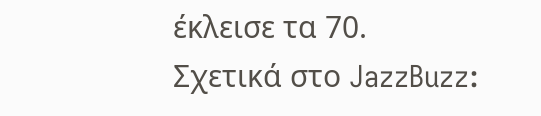έκλεισε τα 70.
Σχετικά στο JazzBuzz: